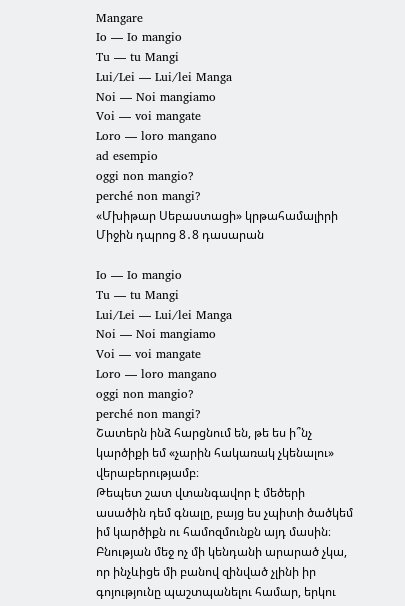Mangare
Io — Io mangio
Tu — tu Mangi
Lui/Lei — Lui/lei Manga
Noi — Noi mangiamo
Voi — voi mangate
Loro — loro mangano
ad esempio
oggi non mangio?
perché non mangi?
«Մխիթար Սեբաստացի» կրթահամալիրի Միջին դպրոց 8․8 դասարան

Io — Io mangio
Tu — tu Mangi
Lui/Lei — Lui/lei Manga
Noi — Noi mangiamo
Voi — voi mangate
Loro — loro mangano
oggi non mangio?
perché non mangi?
Շատերն ինձ հարցնում են, թե ես ի՞նչ կարծիքի եմ «չարին հակառակ չկենալու» վերաբերությամբ։
Թեպետ շատ վտանգավոր է մեծերի ասածին դեմ գնալը, բայց ես չպիտի ծածկեմ իմ կարծիքն ու համոզմունքն այդ մասին։
Բնության մեջ ոչ մի կենդանի արարած չկա, որ ինչևիցե մի բանով զինված չլինի իր գոյությունը պաշտպանելու համար, երկու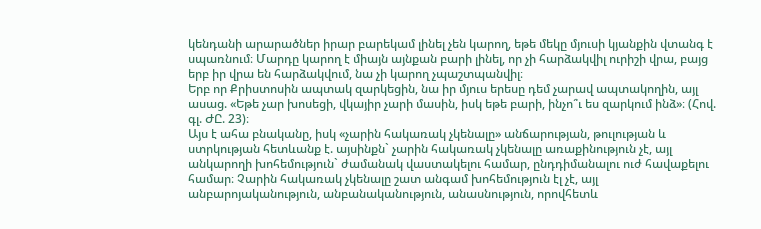կենդանի արարածներ իրար բարեկամ լինել չեն կարող, եթե մեկը մյուսի կյանքին վտանգ է սպառնում։ Մարդը կարող է միայն այնքան բարի լինել, որ չի հարձակվիլ ուրիշի վրա, բայց երբ իր վրա են հարձակվում, նա չի կարող չպաշտպանվիլ։
Երբ որ Քրիստոսին ապտակ զարկեցին, նա իր մյուս երեսը դեմ չարավ ապտակողին, այլ ասաց. «Եթե չար խոսեցի, վկայիր չարի մասին, իսկ եթե բարի, ինչո՞ւ ես զարկում ինձ»։ (Հով. գլ. ԺԸ. 23)։
Այս է ահա բնականը, իսկ «չարին հակառակ չկենալը» անճարության, թուլության և ստրկության հետևանք է. այսինքն` չարին հակառակ չկենալը առաքինություն չէ, այլ անկարողի խոհեմություն` ժամանակ վաստակելու համար, ընդդիմանալու ուժ հավաքելու համար։ Չարին հակառակ չկենալը շատ անգամ խոհեմություն էլ չէ, այլ անբարոյականություն, անբանականություն, անասնություն, որովհետև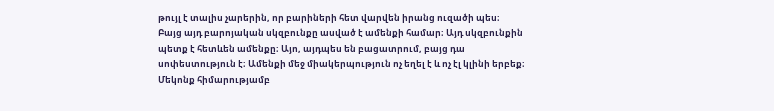թույլ է տալիս չարերին, որ բարիների հետ վարվեն իրանց ուզածի պես։
Բայց այդ բարոյական սկզբունքը ասված է ամենքի համար։ Այդ սկզբունքին պետք է հետևեն ամենքը։ Այո, այդպես են բացատրում, բայց դա սոփեստություն է։ Ամենքի մեջ միակերպություն ոչ եղել է և ոչ էլ կլինի երբեք։ Մեկոնք հիմարությամբ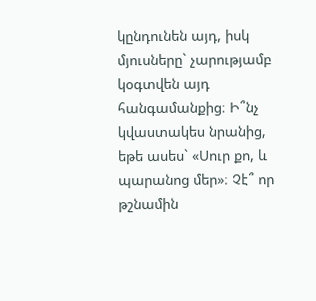կընդունեն այդ, իսկ մյուսները` չարությամբ կօգտվեն այդ հանգամանքից։ Ի՞նչ կվաստակես նրանից, եթե ասես` «Սուր քո, և պարանոց մեր»։ Չէ՞ որ թշնամին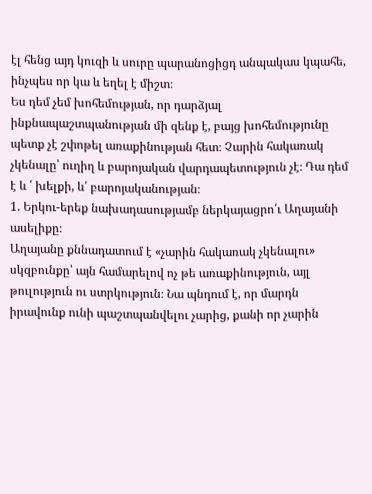էլ հենց այդ կուզի և սուրը պարանոցիցդ անպակաս կպահե, ինչպես որ կա և եղել է միշտ։
Ես դեմ չեմ խոհեմության, որ դարձյալ ինքնապաշտպանության մի զենք է, բայց խոհեմությունը պետք չէ շփոթել առաքինության հետ։ Չարին հակառակ չկենալը՝ ուղիղ և բարոյական վարդապետություն չէ։ Դա դեմ է և ՛ խելքի, և՛ բարոյականության։
1. Երկու-երեք նախադասությամբ ներկայացրո՛ւ Աղայանի ասելիքը։
Աղայանը քննադատում է «չարին հակառակ չկենալու» սկզբունքը՝ այն համարելով ոչ թե առաքինություն, այլ թուլություն ու ստրկություն։ Նա պնդում է, որ մարդն իրավունք ունի պաշտպանվելու չարից, քանի որ չարին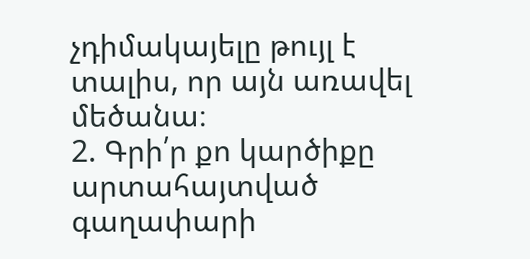չդիմակայելը թույլ է տալիս, որ այն առավել մեծանա։
2. Գրի՛ր քո կարծիքը արտահայտված գաղափարի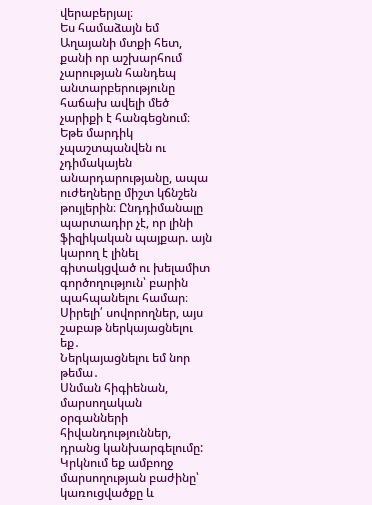վերաբերյալ։
Ես համաձայն եմ Աղայանի մտքի հետ, քանի որ աշխարհում չարության հանդեպ անտարբերությունը հաճախ ավելի մեծ չարիքի է հանգեցնում։ Եթե մարդիկ չպաշտպանվեն ու չդիմակայեն անարդարությանը, ապա ուժեղները միշտ կճնշեն թույլերին։ Ընդդիմանալը պարտադիր չէ, որ լինի ֆիզիկական պայքար. այն կարող է լինել գիտակցված ու խելամիտ գործողություն՝ բարին պահպանելու համար։
Սիրելի՛ սովորողներ, այս շաբաթ ներկայացնելու եք․
Ներկայացնելու եմ նոր թեմա․
Սնման հիգիենան, մարսողական օրգանների հիվանդություններ, դրանց կանխարգելումը:
Կրկնում եք ամբողջ մարսողության բաժինը՝ կառուցվածքը և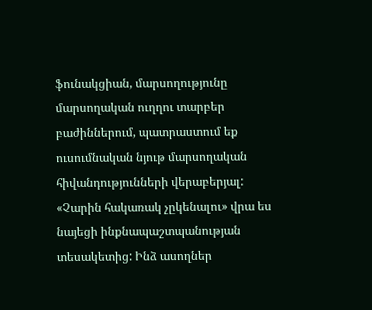ֆունակցիան, մարսողությունը մարսողական ուղղու տարբեր բաժիններում, պատրաստում եք ուսումնական նյութ մարսողական հիվանդությունների վերաբերյալ:
«Չարին հակառակ չըկենալու» վրա ես նայեցի ինքնապաշտպանության տեսակետից: Ինձ ասողներ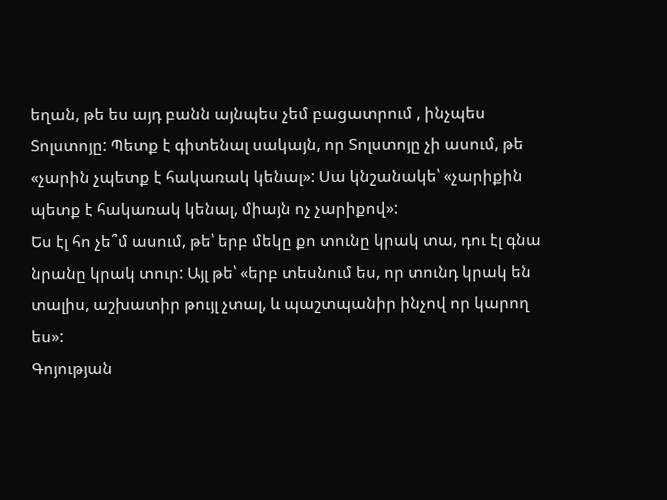եղան, թե ես այդ բանն այնպես չեմ բացատրում , ինչպես Տոլստոյը: Պետք է գիտենալ սակայն, որ Տոլստոյը չի ասում, թե «չարին չպետք է հակառակ կենալ»: Սա կնշանակե՝ «չարիքին պետք է հակառակ կենալ, միայն ոչ չարիքով»:
Ես էլ հո չե՞մ ասում, թե՝ երբ մեկը քո տունը կրակ տա, դու էլ գնա նրանը կրակ տուր: Այլ թե՝ «երբ տեսնում ես, որ տունդ կրակ են տալիս, աշխատիր թույլ չտալ, և պաշտպանիր ինչով որ կարող ես»:
Գոյության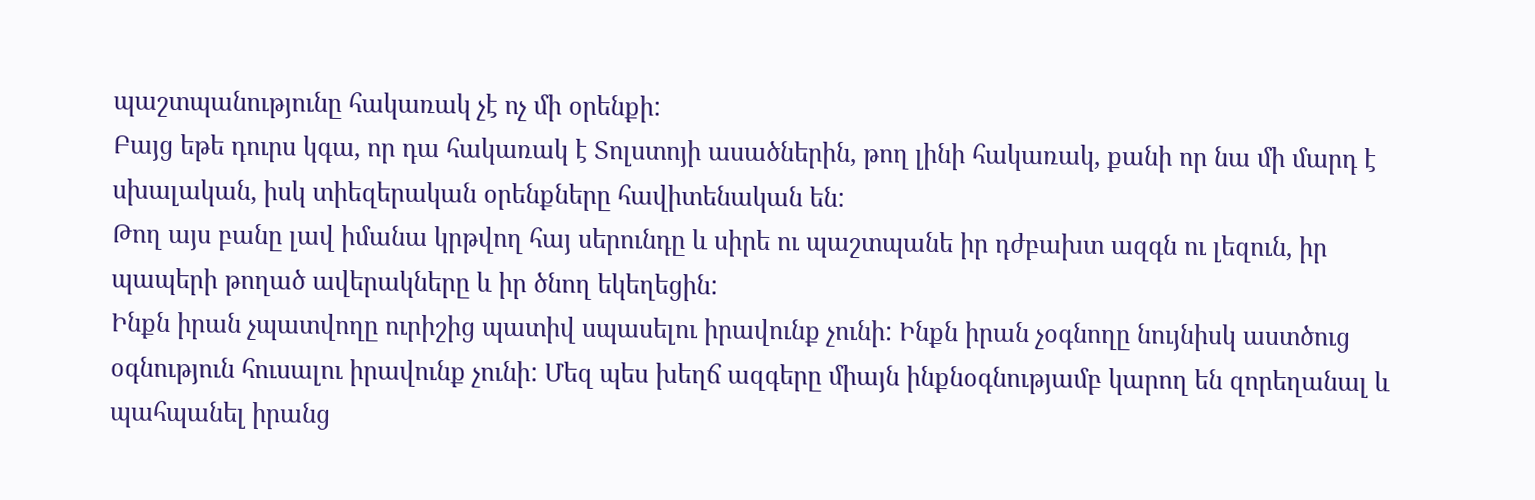պաշտպանությունը հակառակ չէ ոչ մի օրենքի:
Բայց եթե դուրս կգա, որ դա հակառակ է Տոլստոյի ասածներին, թող լինի հակառակ, քանի որ նա մի մարդ է սխալական, իսկ տիեզերական օրենքները հավիտենական են:
Թող այս բանը լավ իմանա կրթվող հայ սերունդը և սիրե ու պաշտպանե իր դժբախտ ազգն ու լեզուն, իր պապերի թողած ավերակները և իր ծնող եկեղեցին:
Ինքն իրան չպատվողը ուրիշից պատիվ սպասելու իրավունք չունի: Ինքն իրան չօգնողը նույնիսկ աստծուց օգնություն հուսալու իրավունք չունի: Մեզ պես խեղճ ազգերը միայն ինքնօգնությամբ կարող են զորեղանալ և պահպանել իրանց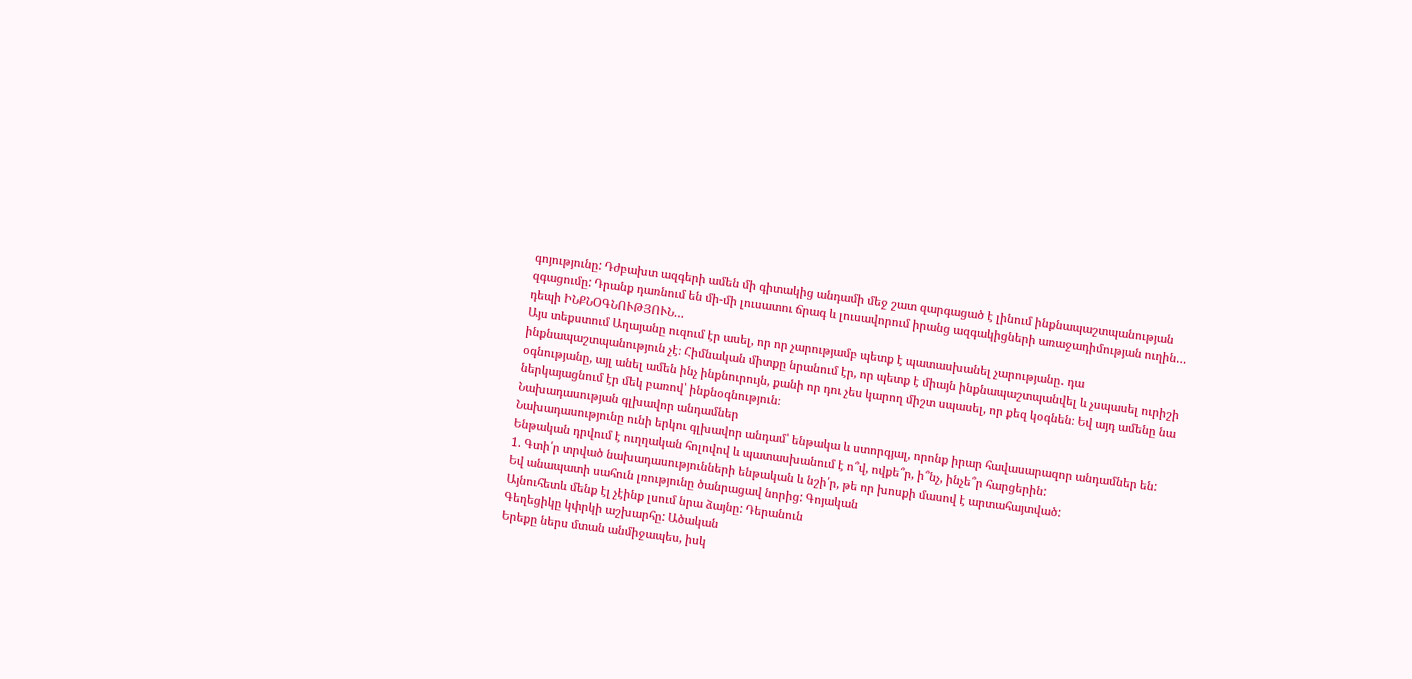գոյությունը: Դժբախտ ազգերի ամեն մի գիտակից անդամի մեջ շատ զարգացած է լինում ինքնապաշտպանության զգացումը: Դրանք դառնում են մի-մի լուսատու ճրագ և լուսավորում իրանց ազգակիցների առաջադիմության ուղին… դեպի ԻՆՔՆՕԳՆՈՒԹՅՈՒՆ…
Այս տեքստում Աղայանը ուզում էր ասել, որ որ չարությամբ պետք է պատասխանել չարությանը․ դա ինքնապաշտպանություն չէ։ Հիմնական միտքը նրանում էր, որ պետք է միայն ինքնապաշտպանվել և չսպասել ուրիշի օգնությանը, այլ անել ամեն ինչ ինքնուրույն, քանի որ դու չես կարող միշտ սպասել, որ քեզ կօգնեն։ Եվ այդ ամենը նա ներկայացնում էր մեկ բառով՝ ինքնօգնություն։
Նախադասության գլխավոր անդամներ
Նախադասությունը ունի երկու գլխավոր անդամ՝ ենթակա և ստորգյալ, որոնք իրար հավասարազոր անդամներ են:
Ենթական դրվում է ուղղական հոլովով և պատասխանում է ո՞վ, ովքե՞ր, ի՞նչ, ինչե՞ր հարցերին:
1. Գտի՛ր տրված նախադասությունների ենթական և նշի՛ր, թե որ խոսքի մասով է արտահայտված:
Եվ անապատի սահուն լռությունը ծանրացավ նորից: Գոյական
Այնուհետև մենք էլ չէինք լսում նրա ձայնը: Դերանուն
Գեղեցիկը կփրկի աշխարհը: Ածական
Երեքը ներս մտան անմիջապես, իսկ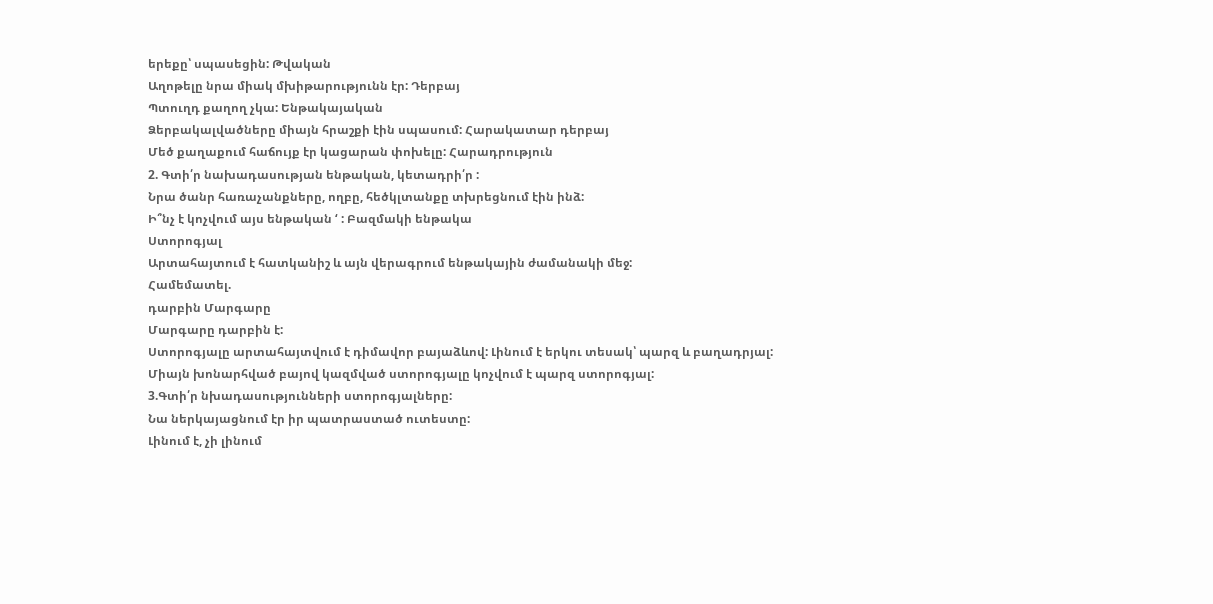երեքը՝ սպասեցին: Թվական
Աղոթելը նրա միակ մխիթարությունն էր: Դերբայ
Պտուղդ քաղող չկա: Ենթակայական
Ձերբակալվածները միայն հրաշքի էին սպասում: Հարակատար դերբայ
Մեծ քաղաքում հաճույք էր կացարան փոխելը: Հարադրություն
2. Գտի՛ր նախադասության ենթական, կետադրի՛ր :
Նրա ծանր հառաչանքները, ողբը, հեծկլտանքը տխրեցնում էին ինձ:
Ի՞նչ է կոչվում այս ենթական ‘ : Բազմակի ենթակա
Ստորոգյալ
Արտահայտում է հատկանիշ և այն վերագրում ենթակային ժամանակի մեջ:
Համեմատել.
դարբին Մարգարը
Մարգարը դարբին է:
Ստորոգյալը արտահայտվում է դիմավոր բայաձևով: Լինում է երկու տեսակ՝ պարզ և բաղադրյալ:
Միայն խոնարհված բայով կազմված ստորոգյալը կոչվում է պարզ ստորոգյալ:
3.Գտի՛ր նխադասությունների ստորոգյալները:
Նա ներկայացնում էր իր պատրաստած ուտեստը:
Լինում է, չի լինում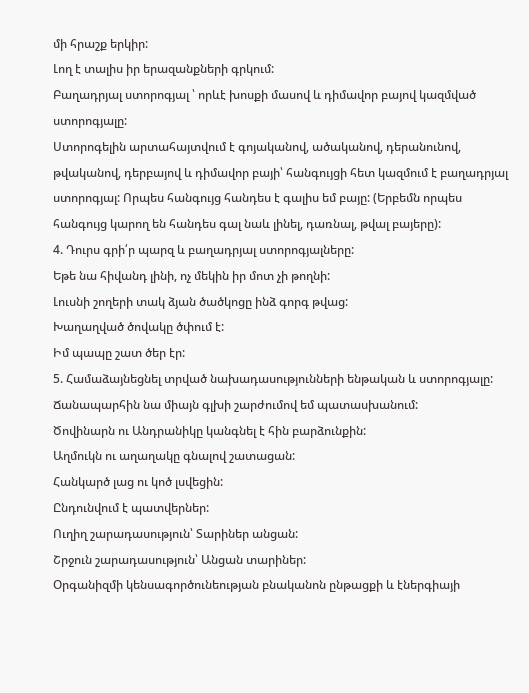մի հրաշք երկիր:
Լող է տալիս իր երազանքների գրկում:
Բաղադրյալ ստորոգյալ ՝ որևէ խոսքի մասով և դիմավոր բայով կազմված ստորոգյալը:
Ստորոգելին արտահայտվում է գոյականով, ածականով, դերանունով, թվականով, դերբայով և դիմավոր բայի՝ հանգույցի հետ կազմում է բաղադրյալ ստորոգյալ: Որպես հանգույց հանդես է գալիս եմ բայը: (Երբեմն որպես հանգույց կարող են հանդես գալ նաև լինել, դառնալ, թվալ բայերը):
4. Դուրս գրի՛ր պարզ և բաղադրյալ ստորոգյալները:
Եթե նա հիվանդ լինի, ոչ մեկին իր մոտ չի թողնի:
Լուսնի շողերի տակ ձյան ծածկոցը ինձ գորգ թվաց:
Խաղաղված ծովակը ծփում է:
Իմ պապը շատ ծեր էր:
5. Համաձայնեցնել տրված նախադասությունների ենթական և ստորոգյալը:
Ճանապարհին նա միայն գլխի շարժումով եմ պատասխանում:
Ծովինարն ու Անդրանիկը կանգնել է հին բարձունքին:
Աղմուկն ու աղաղակը գնալով շատացան:
Հանկարծ լաց ու կոծ լսվեցին:
Ընդունվում է պատվերներ:
Ուղիղ շարադասություն՝ Տարիներ անցան:
Շրջուն շարադասություն՝ Անցան տարիներ:
Օրգանիզմի կենսագործունեության բնականոն ընթացքի և էներգիայի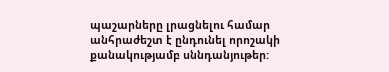պաշարները լրացնելու համար անհրաժեշտ է ընդունել որոշակի քանակությամբ սննդանյութեր: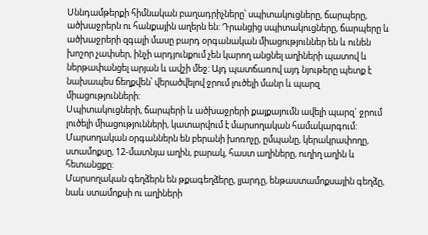Սննդամթերքի հիմնական բաղադրիչները՝ սպիտակուցները, ճարպերը, ածխաջրերն ու հանքային աղերն են: Դրանցից սպիտակուցները, ճարպերը և ածխաջրերի զգալի մասը բարդ օրգանական միացություններ են և ունեն խոշոր չափսեր, ինչի արդյունքում չեն կարող անցնել աղիների պատով և ներթափանցել արյան և ավշի մեջ: Այդ պատճառով այդ նյութերը պետք է նախապես ճեղքվեն՝ վերածվելով ջրում լուծելի մանր և պարզ միացությունների:
Սպիտակուցների, ճարպերի և ածխաջրերի քայքայումն ավելի պարզ` ջրում լուծելի միացությունների, կատարվում է մարսողական համակարգում:
Մարսողական օրգաններն են բերանի խոռոչը, ըմպանը, կերակրափողը, ստամոքսը, 12-մատնյա աղին, բարակ, հաստ աղիները, ուղիղ աղին և հետանցքը:
Մարսողական գեղձերն են թքագեղձերը, լյարդը, ենթաստամոքսային գեղձը, նաև ստամոքսի ու աղիների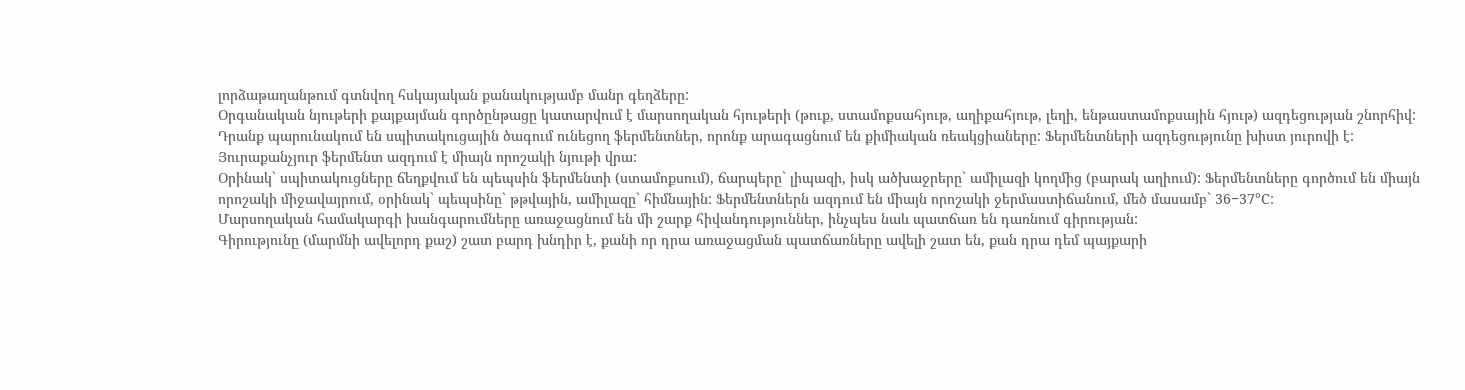լորձաթաղանթում գտնվող հսկայական քանակությամբ մանր գեղձերը:
Օրգանական նյութերի քայքայման գործընթացը կատարվում է մարսողական հյութերի (թուք, ստամոքսահյութ, աղիքահյութ, լեղի, ենթաստամոքսային հյութ) ազդեցության շնորհիվ: Դրանք պարունակում են սպիտակուցային ծագում ունեցող ֆերմենտներ, որոնք արագացնում են քիմիական ռեակցիաները: Ֆերմենտների ազդեցությունը խիստ յուրովի է:
Յուրաքանչյուր ֆերմենտ ազդում է միայն որոշակի նյութի վրա:
Օրինակ` սպիտակուցները ճեղքվում են պեպսին ֆերմենտի (ստամոքսում), ճարպերը` լիպազի, իսկ ածխաջրերը` ամիլազի կողմից (բարակ աղիում): Ֆերմենտները գործում են միայն որոշակի միջավայրում, օրինակ` պեպսինը` թթվային, ամիլազը` հիմնային: Ֆերմենտներն ազդում են միայն որոշակի ջերմաստիճանում, մեծ մասամբ` 36−37°C:
Մարսողական համակարգի խանգարումները առաջացնում են մի շարք հիվանդություններ, ինչպես նաև պատճառ են դառնում գիրության:
Գիրությունը (մարմնի ավելորդ քաշ) շատ բարդ խնդիր է, քանի որ դրա առաջացման պատճառները ավելի շատ են, քան դրա դեմ պայքարի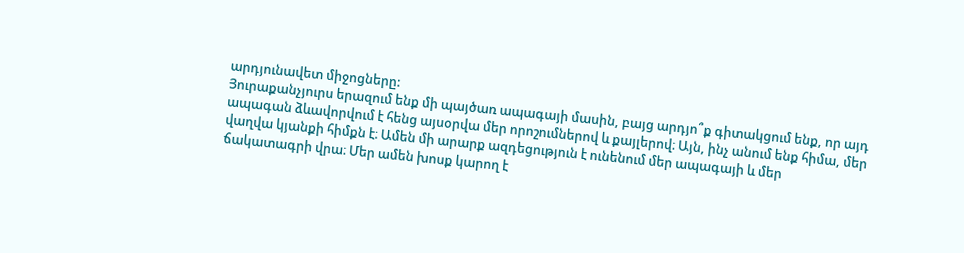արդյունավետ միջոցները:
Յուրաքանչյուրս երազում ենք մի պայծառ ապագայի մասին, բայց արդյո՞ք գիտակցում ենք, որ այդ ապագան ձևավորվում է հենց այսօրվա մեր որոշումներով և քայլերով։ Այն, ինչ անում ենք հիմա, մեր վաղվա կյանքի հիմքն է։ Ամեն մի արարք ազդեցություն է ունենում մեր ապագայի և մեր ճակատագրի վրա։ Մեր ամեն խոսք կարող է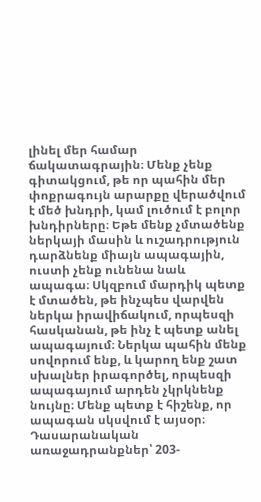լինել մեր համար ճակատագրային։ Մենք չենք գիտակցում, թե որ պահին մեր փոքրագույն արարքը վերածվում է մեծ խնդրի, կամ լուծում է բոլոր խնդիրները։ Եթե մենք չմտածենք ներկայի մասին և ուշադրություն դարձնենք միայն ապագային, ուստի չենք ունենա նաև ապագա։ Սկզբում մարդիկ պետք է մտածեն, թե ինչպես վարվեն ներկա իրավիճակում, որպեսզի հասկանան, թե ինչ է պետք անել ապագայում։ Ներկա պահին մենք սովորում ենք, և կարող ենք շատ սխալներ իրագործել, որպեսզի ապագայում արդեն չկրկնենք նույնը։ Մենք պետք է հիշենք, որ ապագան սկսվում է այսօր։
Դասարանական առաջադրանքներ՝ 203-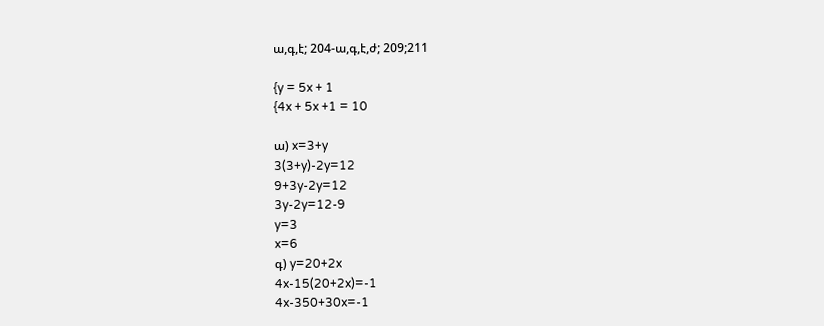ա,գ,է; 204-ա,գ,է,ժ; 209;211

{y = 5x + 1
{4x + 5x +1 = 10

ա) x=3+y
3(3+y)-2y=12
9+3y-2y=12
3y-2y=12-9
y=3
x=6
գ) y=20+2x
4x-15(20+2x)=-1
4x-350+30x=-1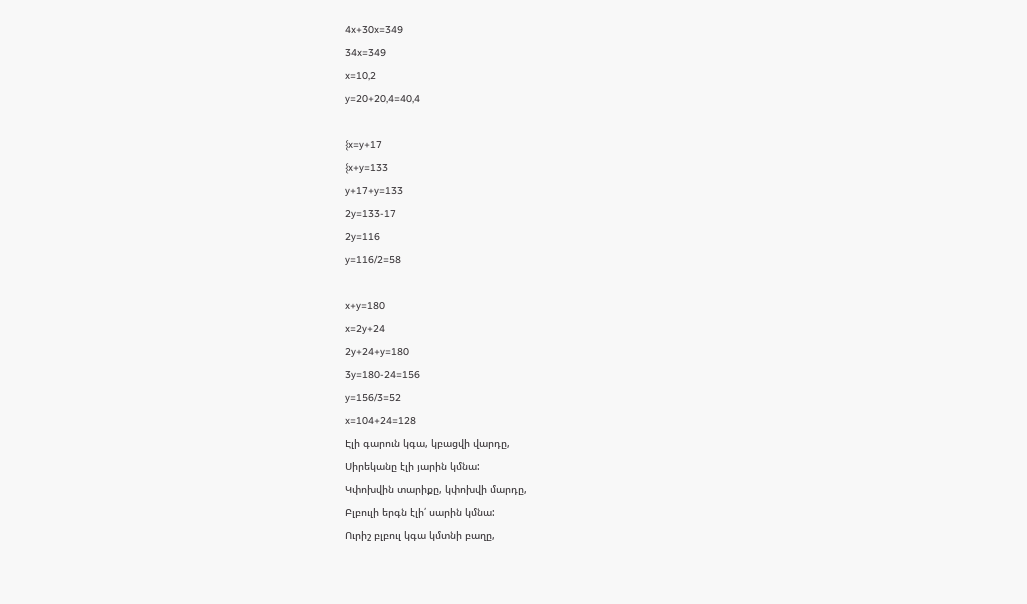4x+30x=349
34x=349
x=10,2
y=20+20,4=40,4

{x=y+17
{x+y=133
y+17+y=133
2y=133-17
2y=116
y=116/2=58

x+y=180
x=2y+24
2y+24+y=180
3y=180-24=156
y=156/3=52
x=104+24=128
Էլի գարուն կգա, կբացվի վարդը,
Սիրեկանը էլի յարին կմնա:
Կփոխվին տարիքը, կփոխվի մարդը,
Բլբուլի երգն էլի՛ սարին կմնա:
Ուրիշ բլբուլ կգա կմտնի բաղը,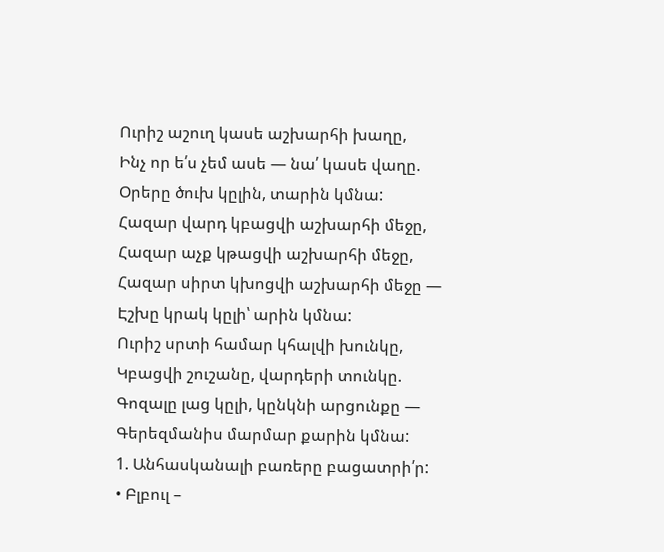Ուրիշ աշուղ կասե աշխարհի խաղը,
Ինչ որ ե՛ս չեմ ասե — նա՛ կասե վաղը.
Օրերը ծուխ կըլին, տարին կմնա:
Հազար վարդ կբացվի աշխարհի մեջը,
Հազար աչք կթացվի աշխարհի մեջը,
Հազար սիրտ կխոցվի աշխարհի մեջը —
Էշխը կրակ կըլի՝ արին կմնա:
Ուրիշ սրտի համար կհալվի խունկը,
Կբացվի շուշանը, վարդերի տունկը.
Գոզալը լաց կըլի, կընկնի արցունքը —
Գերեզմանիս մարմար քարին կմնա:
1. Անհասկանալի բառերը բացատրի՛ր:
• Բլբուլ –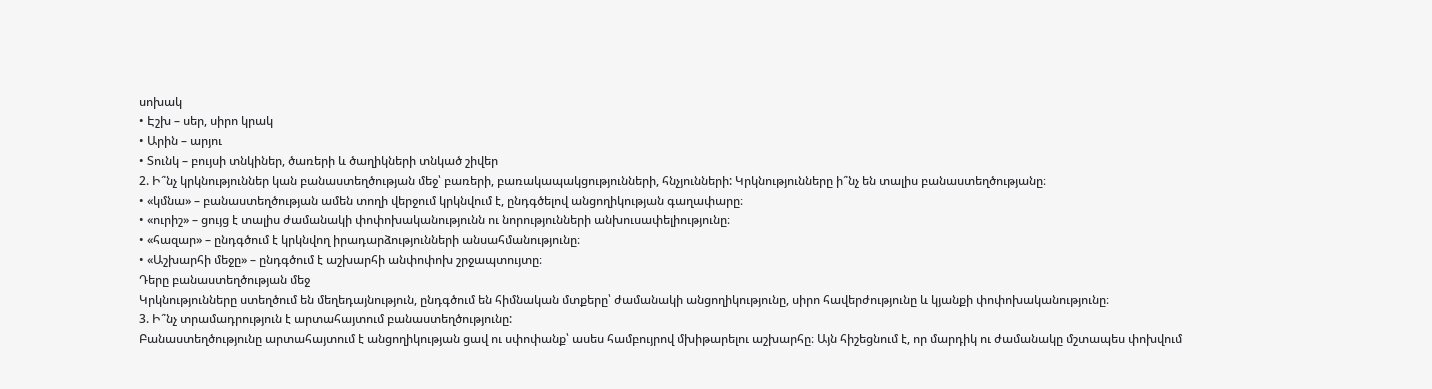սոխակ
• Էշխ – սեր, սիրո կրակ
• Արին – արյու
• Տունկ – բույսի տնկիներ, ծառերի և ծաղիկների տնկած շիվեր
2. Ի՞նչ կրկնություններ կան բանաստեղծության մեջ՝ բառերի, բառակապակցությունների, հնչյունների: Կրկնությունները ի՞նչ են տալիս բանաստեղծությանը։
• «կմնա» – բանաստեղծության ամեն տողի վերջում կրկնվում է, ընդգծելով անցողիկության գաղափարը։
• «ուրիշ» – ցույց է տալիս ժամանակի փոփոխականությունն ու նորությունների անխուսափելիությունը։
• «հազար» – ընդգծում է կրկնվող իրադարձությունների անսահմանությունը։
• «Աշխարհի մեջը» – ընդգծում է աշխարհի անփոփոխ շրջապտույտը։
Դերը բանաստեղծության մեջ
Կրկնությունները ստեղծում են մեղեդայնություն, ընդգծում են հիմնական մտքերը՝ ժամանակի անցողիկությունը, սիրո հավերժությունը և կյանքի փոփոխականությունը։
3. Ի՞նչ տրամադրություն է արտահայտում բանաստեղծությունը:
Բանաստեղծությունը արտահայտում է անցողիկության ցավ ու սփոփանք՝ ասես համբույրով մխիթարելու աշխարհը։ Այն հիշեցնում է, որ մարդիկ ու ժամանակը մշտապես փոխվում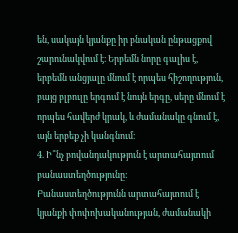են, սակայն կյանքը իր բնական ընթացքով շարունակվում է։ Երբեմն նորը գալիս է, երբեմն անցյալը մնում է որպես հիշողություն, բայց բլբուլը երգում է նույն երգը, սերը մնում է որպես հավերժ կրակ, և ժամանակը գնում է, այն երբեք չի կանգնում։
4. Ի՞նչ բովանդակություն է արտահայտում բանաստեղծությունը:
Բանաստեղծությունն արտահայտում է կյանքի փոփոխականության, ժամանակի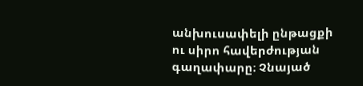անխուսափելի ընթացքի ու սիրո հավերժության գաղափարը։ Չնայած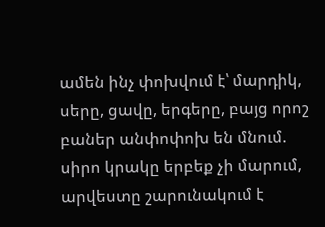ամեն ինչ փոխվում է՝ մարդիկ, սերը, ցավը, երգերը, բայց որոշ բաներ անփոփոխ են մնում. սիրո կրակը երբեք չի մարում, արվեստը շարունակում է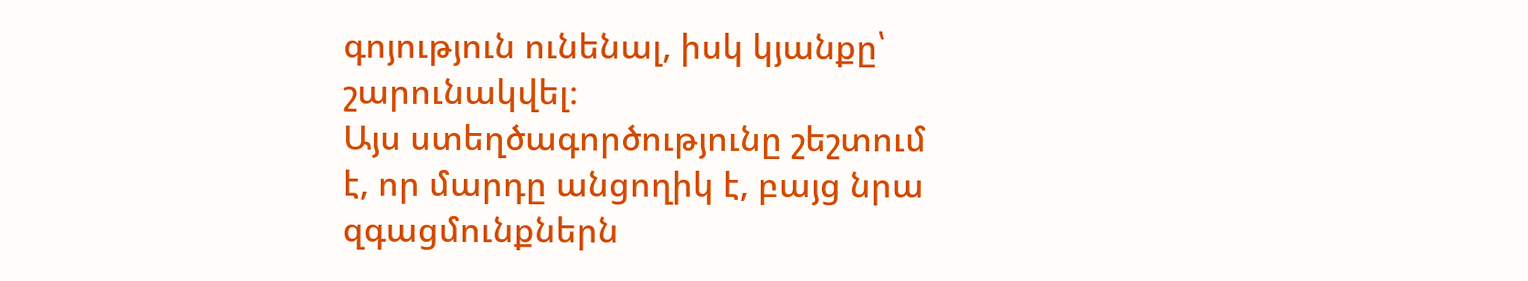գոյություն ունենալ, իսկ կյանքը՝ շարունակվել։
Այս ստեղծագործությունը շեշտում է, որ մարդը անցողիկ է, բայց նրա զգացմունքներն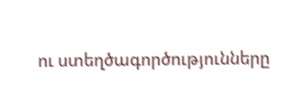ու ստեղծագործությունները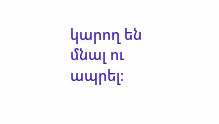կարող են մնալ ու ապրել։